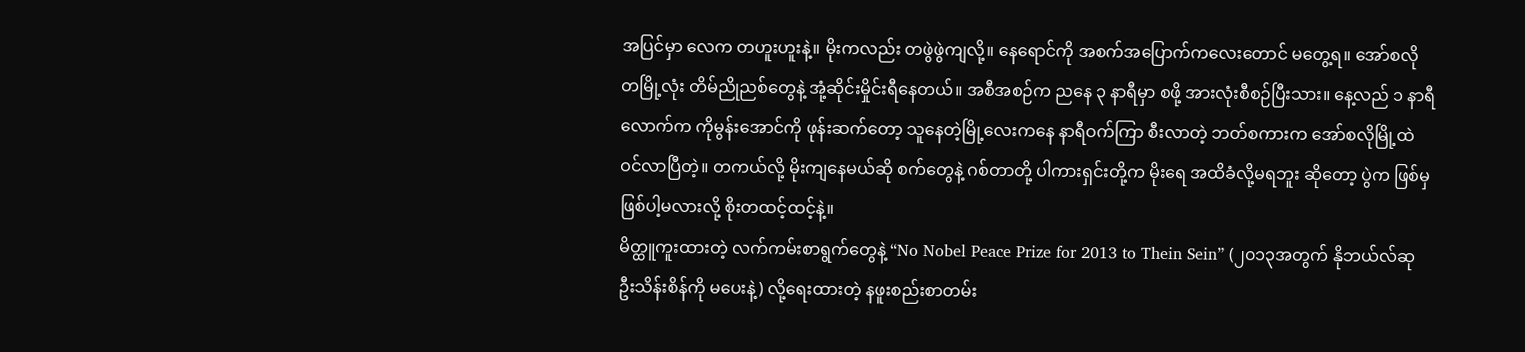အပြင်မှာ လေက တဟူးဟူးနဲ့။ မိုးကလည်း တဖွဲဖွဲကျလို့။ နေရောင်ကို အစက်အပြောက်ကလေးတောင် မတွေ့ရ။ အော်စလိုတမြို့လုံး တိမ်ညိုညစ်တွေနဲ့ အုံ့ဆိုင်းမှိုင်းရီနေတယ်။ အစီအစဉ်က ညနေ ၃ နာရီမှာ စဖို့ အားလုံးစီစဉ်ပြီးသား။ နေ့လည် ၁ နာရီလောက်က ကိုမွန်းအောင်ကို ဖုန်းဆက်တော့ သူနေတဲ့မြို့လေးကနေ နာရီဝက်ကြာ စီးလာတဲ့ ဘတ်စကားက အော်စလိုမြို့ထဲဝင်လာပြီတဲ့။ တကယ်လို့ မိုးကျနေမယ်ဆို စက်တွေနဲ့ ဂစ်တာတို့ ပါကားရှင်းတို့က မိုးရေ အထိခံလို့မရဘူး ဆိုတော့ ပွဲက ဖြစ်မှဖြစ်ပါ့မလားလို့ စိုးတထင့်ထင့်နဲ့။
မိတ္ထူကူးထားတဲ့ လက်ကမ်းစာရွက်တွေနဲ့ “No Nobel Peace Prize for 2013 to Thein Sein” (၂၀၁၃အတွက် နိုဘယ်လ်ဆု ဦးသိန်းစိန်ကို မပေးနဲ့) လို့ရေးထားတဲ့ နဖူးစည်းစာတမ်း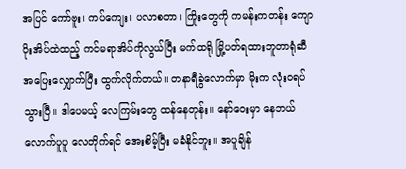အပြင် ကော်ဗူး၊ ကပ်ကျေး၊ ပလာစတာ၊ ကြိုးတွေကို ကမန်းကတန်း ကျောပိုးအိပ်ထဲထည့် ကင်မရာအိပ်ကိုလွယ်ပြီး မက်ထရို မြို့ပတ်ရထားဘူတာရုံဆီ အပြေးလျှောက်ပြီး ထွက်လိုက်တယ်။ တနာရီခွဲလောက်မှာ မိုးက လုံးဝရပ်သွားပြီ။ ဒါပေမယ့် လေကြမ်းတွေ ထန်နေတုန်း။ နော်ဝေးမှာ နေဘယ်လောက်ပူပူ လေတိုက်ရင် အေးစိမ့်ပြီး မခံနိုင်ဘူး။ အပူချိန်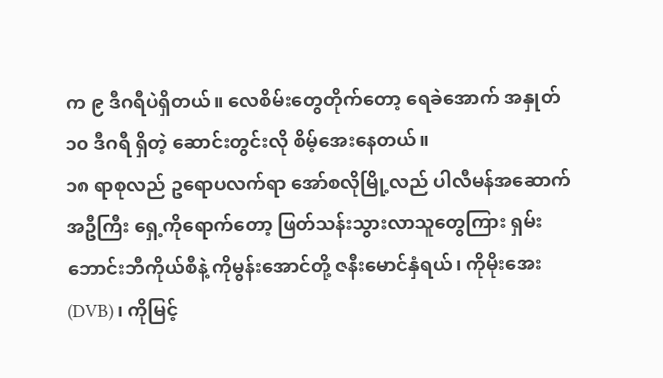က ၉ ဒီဂရီပဲရှိတယ်။ လေစိမ်းတွေတိုက်တော့ ရေခဲအောက် အနှုတ် ၁၀ ဒီဂရီ ရှိတဲ့ ဆောင်းတွင်းလို စိမ့်အေးနေတယ်။
၁၈ ရာစုလည် ဥရောပလက်ရာ အော်စလိုမြို့လည် ပါလီမန်အဆောက်အဦကြီး ရှေ့ကိုရောက်တော့ ဖြတ်သန်းသွားလာသူတွေကြား ရှမ်းဘောင်းဘီကိုယ်စီနဲ့ ကိုမွန်းအောင်တို့ ဇနီးမောင်နှံရယ်၊ ကိုမိုးအေး(DVB)၊ ကိုမြင့်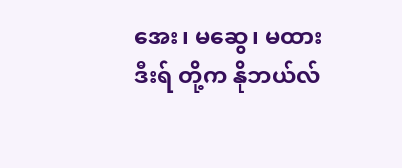အေး၊ မဆွေ၊ မထားဒီးရ် တို့က နိုဘယ်လ်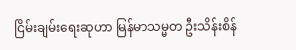ငြိမ်းချမ်းရေးဆုဟာ မြန်မာသမ္မတ ဦးသိန်းစိန်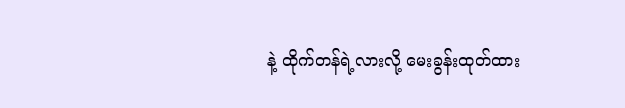နဲ့ ထိုက်တန်ရဲ့လားလို့ မေးခွန်းထုတ်ထား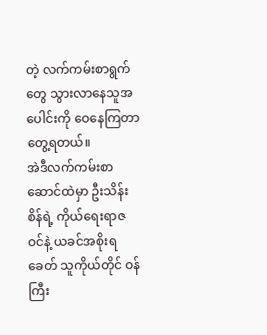တဲ့ လက်ကမ်းစာရွက်တွေ သွားလာနေသူအပေါင်းကို ဝေနေကြတာတွေ့ရတယ်။
အဲဒီလက်ကမ်းစာဆောင်ထဲမှာ ဦးသိန်းစိန်ရဲ့ ကိုယ်ရေးရာဇဝင်နဲ့ ယခင်အစိုးရခေတ် သူကိုယ်တိုင် ဝန်ကြီး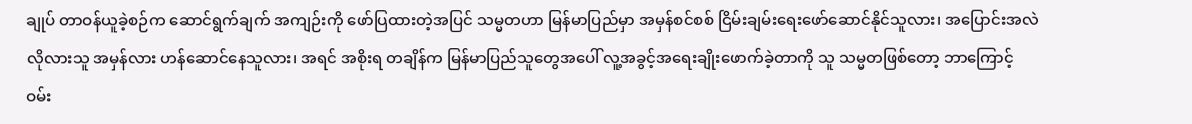ချုပ် တာဝန်ယူခဲ့စဉ်က ဆောင်ရွက်ချက် အကျဉ်းကို ဖော်ပြထားတဲ့အပြင် သမ္မတဟာ မြန်မာပြည်မှာ အမှန်စင်စစ် ငြိမ်းချမ်းရေးဖော်ဆောင်နိုင်သူလား၊ အပြောင်းအလဲ လိုလားသူ အမှန်လား ဟန်ဆောင်နေသူလား၊ အရင် အစိုးရ တချိန်က မြန်မာပြည်သူတွေအပေါ် လူ့အခွင့်အရေးချိုးဖောက်ခဲ့တာကို သူ သမ္မတဖြစ်တော့ ဘာကြောင့် ဝမ်း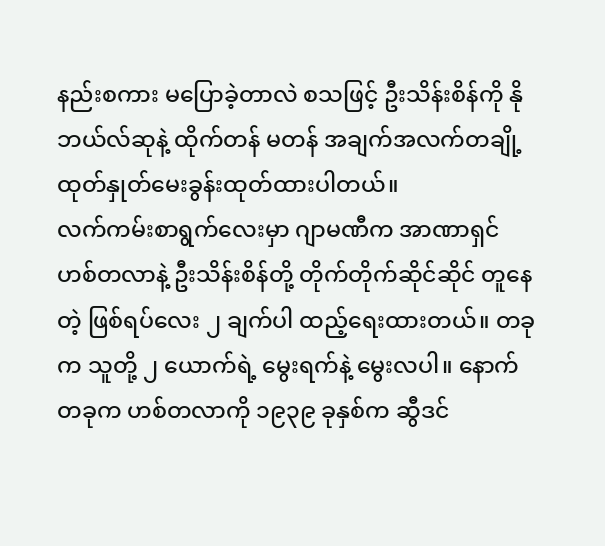နည်းစကား မပြောခဲ့တာလဲ စသဖြင့် ဦးသိန်းစိန်ကို နိုဘယ်လ်ဆုနဲ့ ထိုက်တန် မတန် အချက်အလက်တချို့ ထုတ်နှုတ်မေးခွန်းထုတ်ထားပါတယ်။
လက်ကမ်းစာရွက်လေးမှာ ဂျာမဏီက အာဏာရှင် ဟစ်တလာနဲ့ ဦးသိန်းစိန်တို့ တိုက်တိုက်ဆိုင်ဆိုင် တူနေတဲ့ ဖြစ်ရပ်လေး ၂ ချက်ပါ ထည့်ရေးထားတယ်။ တခုက သူတို့ ၂ ယောက်ရဲ့ မွေးရက်နဲ့ မွေးလပါ။ နောက်တခုက ဟစ်တလာကို ၁၉၃၉ ခုနှစ်က ဆွီဒင်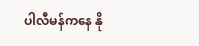ပါလီမန်ကနေ နို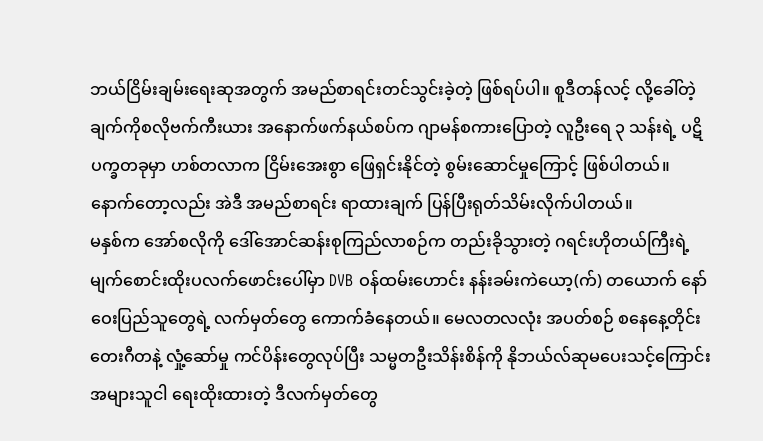ဘယ်ငြိမ်းချမ်းရေးဆုအတွက် အမည်စာရင်းတင်သွင်းခဲ့တဲ့ ဖြစ်ရပ်ပါ။ စူဒီတန်လင့် လို့ခေါ်တဲ့ ချက်ကိုစလိုဗက်ကီးယား အနောက်ဖက်နယ်စပ်က ဂျာမန်စကားပြောတဲ့ လူဦးရေ ၃ သန်းရဲ့ ပဋိပက္ခတခုမှာ ဟစ်တလာက ငြိမ်းအေးစွာ ဖြေရှင်းနိုင်တဲ့ စွမ်းဆောင်မှုကြောင့် ဖြစ်ပါတယ်။ နောက်တော့လည်း အဲဒီ အမည်စာရင်း ရာထားချက် ပြန်ပြီးရုတ်သိမ်းလိုက်ပါတယ်။
မနှစ်က အော်စလိုကို ဒေါ်အောင်ဆန်းစုကြည်လာစဉ်က တည်းခိုသွားတဲ့ ဂရင်းဟိုတယ်ကြီးရဲ့ မျက်စောင်းထိုးပလက်ဖောင်းပေါ်မှာ DVB ဝန်ထမ်းဟောင်း နန်းခမ်းကဲယော့(က်) တယောက် နော်ဝေးပြည်သူတွေရဲ့ လက်မှတ်တွေ ကောက်ခံနေတယ်။ မေလတလလုံး အပတ်စဉ် စနေနေ့တိုင်း တေးဂီတနဲ့ လှုံ့ဆော်မှု ကင်ပိန်းတွေလုပ်ပြီး သမ္မတဦးသိန်းစိန်ကို နိုဘယ်လ်ဆုမပေးသင့်ကြောင်း အများသူငါ ရေးထိုးထားတဲ့ ဒီလက်မှတ်တွေ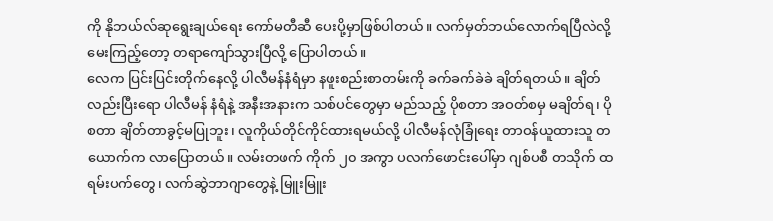ကို နိုဘယ်လ်ဆုရွေးချယ်ရေး ကော်မတီဆီ ပေးပို့မှာဖြစ်ပါတယ်။ လက်မှတ်ဘယ်လောက်ရပြီလဲလို့ မေးကြည့်တော့ တရာကျော်သွားပြီလို့ ပြောပါတယ်။
လေက ပြင်းပြင်းတိုက်နေလို့ ပါလီမန်နံရံမှာ နဖူးစည်းစာတမ်းကို ခက်ခက်ခဲခဲ ချိတ်ရတယ်။ ချိတ်လည်းပြီးရော ပါလီမန် နံရံနဲ့ အနီးအနားက သစ်ပင်တွေမှာ မည်သည့် ပိုစတာ အဝတ်စမှ မချိတ်ရ၊ ပိုစတာ ချိတ်တာခွင့်မပြုဘူး၊ လူကိုယ်တိုင်ကိုင်ထားရမယ်လို့ ပါလီမန်လုံခြုံရေး တာဝန်ယူထားသူ တယောက်က လာပြောတယ်။ လမ်းတဖက် ကိုက် ၂၀ အကွာ ပလက်ဖောင်းပေါ်မှာ ဂျစ်ပစီ တသိုက် ထရမ်းပက်တွေ၊ လက်ဆွဲဘာဂျာတွေနဲ့ မြူးမြူး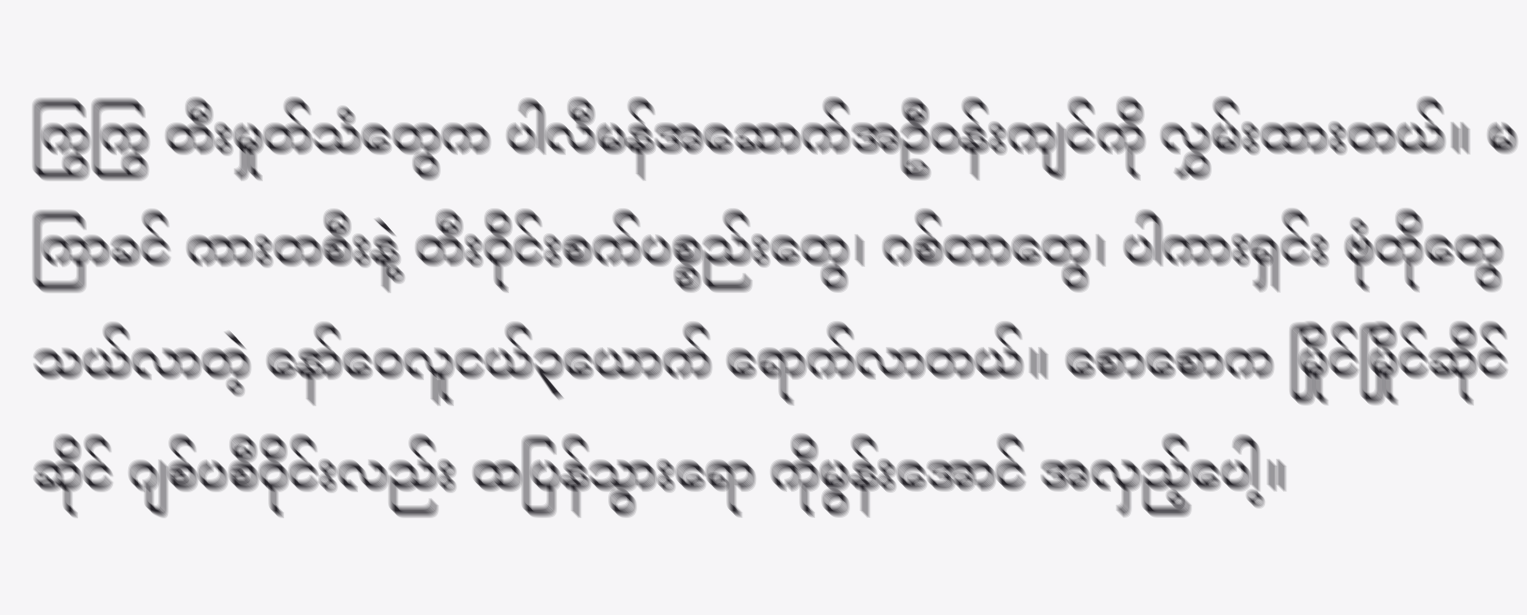ကြွကြွ တီးမှုတ်သံတွေက ပါလီမန်အဆောက်အဦဝန်းကျင်ကို လွှမ်းထားတယ်။ မကြာခင် ကားတစီးနဲ့ တီးဝိုင်းစက်ပစ္စည်းတွေ၊ ဂစ်တာတွေ၊ ပါကားရှင်း ဗုံတိုတွေသယ်လာတဲ့ နော်ဝေလူငယ်၃ယောက် ရောက်လာတယ်။ စောစောက မြိုင်မြိုင်ဆိုင်ဆိုင် ဂျစ်ပစီဝိုင်းလည်း ထပြန်သွားရော ကိုမွန်းအောင် အလှည့်ပေါ့။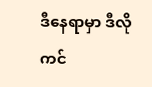ဒီနေရာမှာ ဒီလိုကင်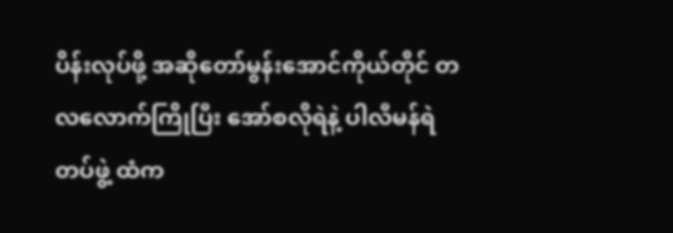ပိန်းလုပ်ဖို့ အဆိုတော်မွန်းအောင်ကိုယ်တိုင် တလလောက်ကြိုပြီး အော်စလိုရဲနဲ့ ပါလီမန်ရဲတပ်ဖွဲ့ ထံက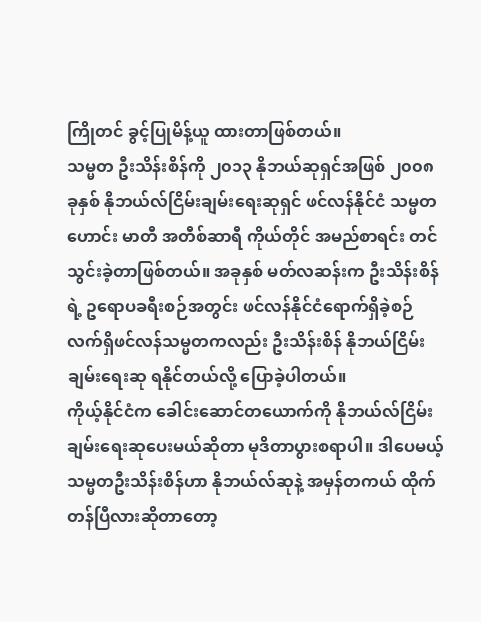ကြိုတင် ခွင့်ပြုမိန့်ယူ ထားတာဖြစ်တယ်။
သမ္မတ ဦးသိန်းစိန်ကို ၂၀၁၃ နိုဘယ်ဆုရှင်အဖြစ် ၂၀၀၈ ခုနှစ် နိုဘယ်လ်ငြိမ်းချမ်းရေးဆုရှင် ဖင်လန်နိုင်ငံ သမ္မတဟောင်း မာတီ အတီစ်ဆာရီ ကိုယ်တိုင် အမည်စာရင်း တင်သွင်းခဲ့တာဖြစ်တယ်။ အခုနှစ် မတ်လဆန်းက ဦးသိန်းစိန်ရဲ့ ဥရောပခရီးစဉ်အတွင်း ဖင်လန်နိုင်ငံရောက်ရှိခဲ့စဉ် လက်ရှိဖင်လန်သမ္မတကလည်း ဦးသိန်းစိန် နိုဘယ်ငြိမ်းချမ်းရေးဆု ရနိုင်တယ်လို့ ပြောခဲ့ပါတယ်။
ကိုယ့်နိုင်ငံက ခေါင်းဆောင်တယောက်ကို နိုဘယ်လ်ငြိမ်းချမ်းရေးဆုပေးမယ်ဆိုတာ မုဒိတာပွားစရာပါ။ ဒါပေမယ့် သမ္မတဦးသိန်းစိန်ဟာ နိုဘယ်လ်ဆုနဲ့ အမှန်တကယ် ထိုက်တန်ပြီလားဆိုတာတော့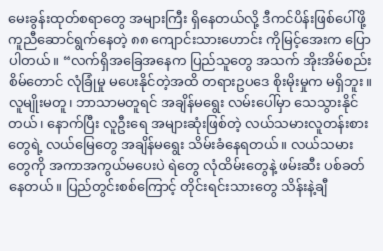မေးခွန်းထုတ်စရာတွေ အများကြီး ရှိနေတယ်လို့ ဒီကင်ပိန်းဖြစ်ပေါ်ဖို့ ကူညီဆောင်ရွက်နေတဲ့ ၈၈ ကျောင်းသားဟောင်း ကိုမြင့်အေးက ပြောပါတယ်။ “လက်ရှိအခြေအနေက ပြည်သူတွေ အသက် အိုးအိမ်စည်းစိမ်တောင် လုံခြုံမှု မပေးနိုင်တဲ့အထိ တရားဥပဒေ စိုးမိုးမှုက မရှိဘူး။ လူမျိုးမတူ၊ ဘာသာမတူရင် အချိန်မရွေး လမ်းပေါ်မှာ သေသွားနိုင်တယ်၊ နောက်ပြီး လူဦးရေ အများဆုံးဖြစ်တဲ့ လယ်သမားလူတန်းစားတွေရဲ့ လယ်မြေတွေ အချိန်မရွေး သိမ်းခံနေရတယ်။ လယ်သမားတွေကို အကာအကွယ်မပေးပဲ ရဲတွေ လုံထိမ်းတွေနဲ့ ဖမ်းဆီး ပစ်ခတ်နေတယ်။ ပြည်တွင်းစစ်ကြောင့် တိုင်းရင်းသားတွေ သိန်းနဲ့ချီ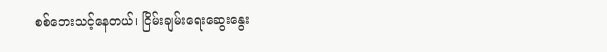စစ်ဘေးသင့်နေတယ်၊ ငြိမ်းချမ်းရေးဆွေးနွေး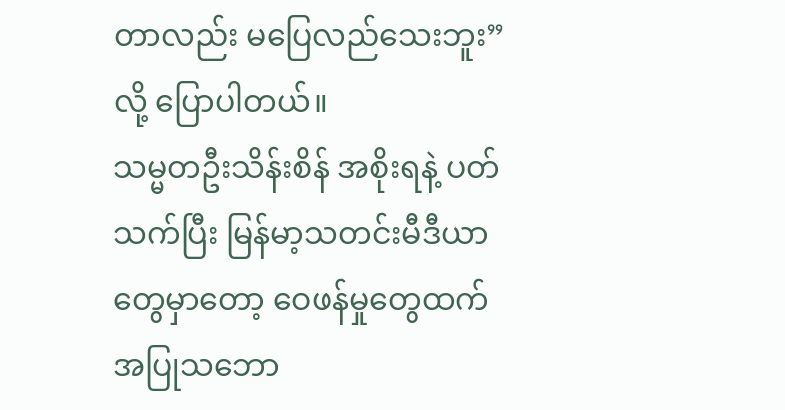တာလည်း မပြေလည်သေးဘူး” လို့ ပြောပါတယ်။
သမ္မတဦးသိန်းစိန် အစိုးရနဲ့ ပတ်သက်ပြီး မြန်မာ့သတင်းမီဒီယာတွေမှာတော့ ဝေဖန်မှုတွေထက် အပြုသဘော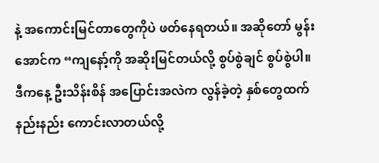နဲ့ အကောင်းမြင်တာတွေကိုပဲ ဖတ်နေရတယ်။ အဆိုတော် မွန်းအောင်က “ကျနော့်ကို အဆိုးမြင်တယ်လို့ စွပ်စွဲချင် စွပ်စွဲပါ။ ဒီကနေ့ ဦးသိန်းစိန် အပြောင်းအလဲက လွန်ခဲ့တဲ့ နှစ်တွေထက် နည်းနည်း ကောင်းလာတယ်လို့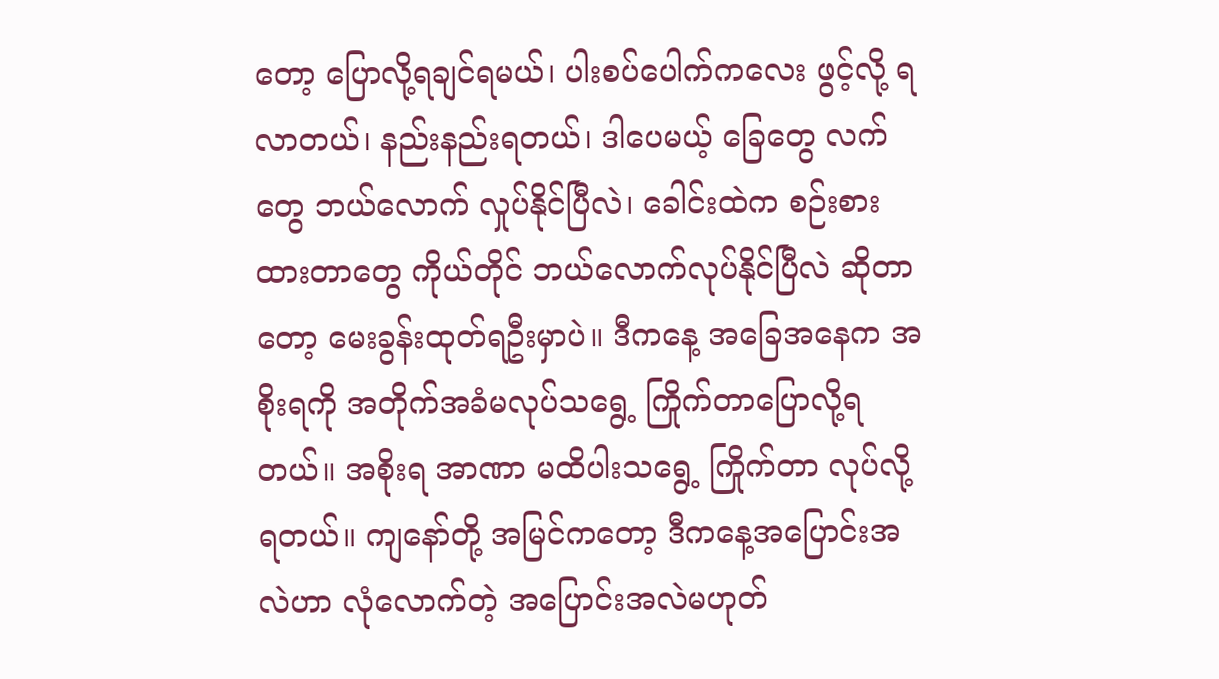တော့ ပြောလို့ရချင်ရမယ်၊ ပါးစပ်ပေါက်ကလေး ဖွင့်လို့ ရလာတယ်၊ နည်းနည်းရတယ်၊ ဒါပေမယ့် ခြေတွေ လက်တွေ ဘယ်လောက် လှုပ်နိုင်ပြီလဲ၊ ခေါင်းထဲက စဉ်းစားထားတာတွေ ကိုယ်တိုင် ဘယ်လောက်လုပ်နိုင်ပြီလဲ ဆိုတာတော့ မေးခွန်းထုတ်ရဦးမှာပဲ။ ဒီကနေ့ အခြေအနေက အစိုးရကို အတိုက်အခံမလုပ်သရွေ့ ကြိုက်တာပြောလို့ရတယ်။ အစိုးရ အာဏာ မထိပါးသရွေ့ ကြိုက်တာ လုပ်လို့ရတယ်။ ကျနော်တို့ အမြင်ကတော့ ဒီကနေ့အပြောင်းအလဲဟာ လုံလောက်တဲ့ အပြောင်းအလဲမဟုတ်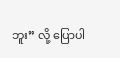ဘူး” လို့ ပြောပါ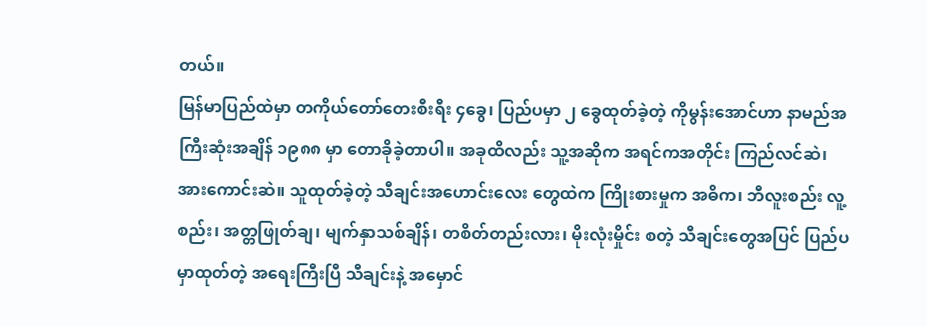တယ်။
မြန်မာပြည်ထဲမှာ တကိုယ်တော်တေးစီးရီး ၄ခွေ၊ ပြည်ပမှာ ၂ ခွေထုတ်ခဲ့တဲ့ ကိုမွန်းအောင်ဟာ နာမည်အကြီးဆုံးအချိန် ၁၉၈၈ မှာ တောခိုခဲ့တာပါ။ အခုထိလည်း သူ့အဆိုက အရင်ကအတိုင်း ကြည်လင်ဆဲ၊ အားကောင်းဆဲ။ သူထုတ်ခဲ့တဲ့ သီချင်းအဟောင်းလေး တွေထဲက ကြိုးစားမှုက အဓိက၊ ဘီလူးစည်း လူ့စည်း၊ အတ္တဖြုတ်ချ၊ မျက်နှာသစ်ချိန်၊ တစိတ်တည်းလား၊ မိုးလုံးမှိုင်း စတဲ့ သီချင်းတွေအပြင် ပြည်ပမှာထုတ်တဲ့ အရေးကြီးပြီ သီချင်းနဲ့ အမှောင်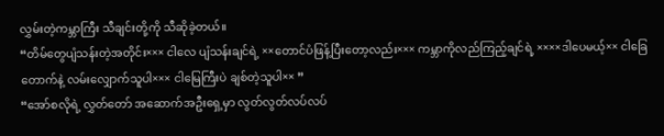လွှမ်းတဲ့ကမ္ဘာကြီး သီချင်းတို့ကို သီဆိုခဲ့တယ်။
“တိမ်တွေပျံသန်းတဲ့အတိုင်း××× ငါလေ ပျံသန်းချင်ရဲ့ ××တောင်ပံဖြန့်ပြီးတော့လည်း××× ကမ္ဘာကိုလည်ကြည့်ချင်ရဲ့ ××××ဒါပေမယ့်×× ငါခြေတောက်နဲ့ လမ်းလျှောက်သူပါ××× ငါမြေကြီးပဲ ချစ်တဲ့သူပါ×× ”
“အော်စလိုရဲ့ လွှတ်တော် အဆောက်အဦးရှေ့မှာ လွတ်လွတ်လပ်လပ်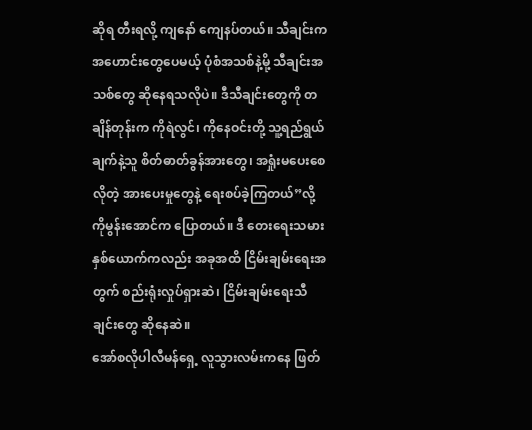ဆိုရ တီးရလို့ ကျနော် ကျေနပ်တယ်။ သီချင်းက အဟောင်းတွေပေမယ့် ပုံစံအသစ်နဲ့မို့ သီချင်းအသစ်တွေ ဆိုနေရသလိုပဲ။ ဒီသီချင်းတွေကို တချိန်တုန်းက ကိုရဲလွင်၊ ကိုနေဝင်းတို့ သူ့ရည်ရွယ်ချက်နဲ့သူ စိတ်ဓာတ်ခွန်အားတွေ၊ အရှုံးမပေးစေလိုတဲ့ အားပေးမှုတွေနဲ့ ရေးစပ်ခဲ့ကြတယ်”လို့ ကိုမွန်းအောင်က ပြောတယ်။ ဒီ တေးရေးသမားနှစ်ယောက်ကလည်း အခုအထိ ငြိမ်းချမ်းရေးအတွက် စည်းရုံးလှုပ်ရှားဆဲ၊ ငြိမ်းချမ်းရေးသီချင်းတွေ ဆိုနေဆဲ။
အော်စလိုပါလီမန်ရှေ့ လူသွားလမ်းကနေ ဖြတ်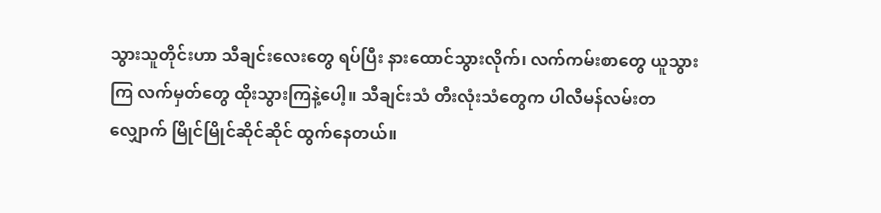သွားသူတိုင်းဟာ သီချင်းလေးတွေ ရပ်ပြီး နားထောင်သွားလိုက်၊ လက်ကမ်းစာတွေ ယူသွားကြ လက်မှတ်တွေ ထိုးသွားကြနဲ့ပေါ့။ သီချင်းသံ တီးလုံးသံတွေက ပါလီမန်လမ်းတလျှောက် မြိုင်မြိုင်ဆိုင်ဆိုင် ထွက်နေတယ်။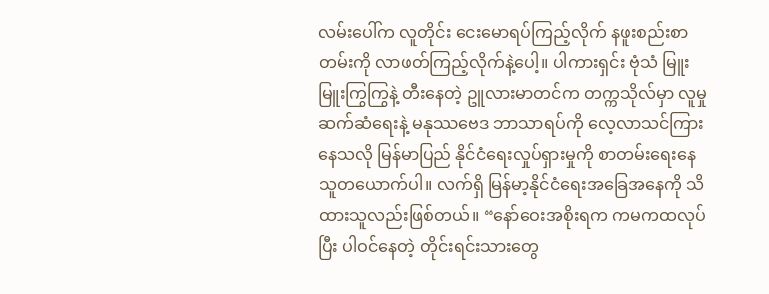လမ်းပေါ်က လူတိုင်း ငေးမောရပ်ကြည့်လိုက် နဖူးစည်းစာတမ်းကို လာဖတ်ကြည့်လိုက်နဲ့ပေါ့။ ပါကားရှင်း ဗုံသံ မြူးမြူးကြွကြွနဲ့ တီးနေတဲ့ ဥူလားမာတင်က တက္ကသိုလ်မှာ လူမှုဆက်ဆံရေးနဲ့ မနုဿဗေဒ ဘာသာရပ်ကို လေ့လာသင်ကြားနေသလို မြန်မာပြည် နိုင်ငံရေးလှုပ်ရှားမှုကို စာတမ်းရေးနေသူတယောက်ပါ။ လက်ရှိ မြန်မာ့နိုင်ငံရေးအခြေအနေကို သိထားသူလည်းဖြစ်တယ်။ “နော်ဝေးအစိုးရက ကမကထလုပ်ပြီး ပါဝင်နေတဲ့ တိုင်းရင်းသားတွေ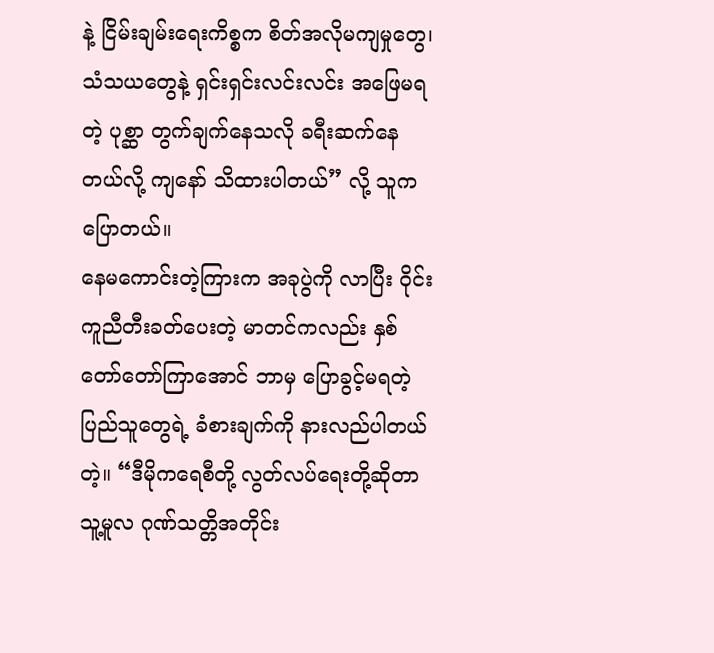နဲ့ ငြိမ်းချမ်းရေးကိစ္စက စိတ်အလိုမကျမှုတွေ၊ သံသယတွေနဲ့ ရှင်းရှင်းလင်းလင်း အဖြေမရတဲ့ ပုစ္ဆာ တွက်ချက်နေသလို ခရီးဆက်နေတယ်လို့ ကျနော် သိထားပါတယ်” လို့ သူက ပြောတယ်။
နေမကောင်းတဲ့ကြားက အခုပွဲကို လာပြီး ဝိုင်းကူညီတီးခတ်ပေးတဲ့ မာတင်ကလည်း နှစ်တော်တော်ကြာအောင် ဘာမှ ပြောခွင့်မရတဲ့ ပြည်သူတွေရဲ့ ခံစားချက်ကို နားလည်ပါတယ်တဲ့။ “ဒီမိုကရေစီတို့ လွတ်လပ်ရေးတို့ဆိုတာ သူ့မူလ ဂုဏ်သတ္တိအတိုင်း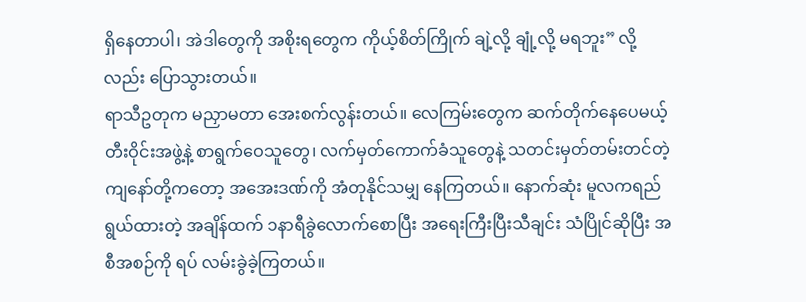ရှိနေတာပါ၊ အဲဒါတွေကို အစိုးရတွေက ကိုယ့်စိတ်ကြိုက် ချဲ့လို့ ချုံ့လို့ မရဘူး” လို့လည်း ပြောသွားတယ်။
ရာသီဥတုက မညှာမတာ အေးစက်လွန်းတယ်။ လေကြမ်းတွေက ဆက်တိုက်နေပေမယ့် တီးဝိုင်းအဖွဲ့နဲ့ စာရွက်ဝေသူတွေ၊ လက်မှတ်ကောက်ခံသူတွေနဲ့ သတင်းမှတ်တမ်းတင်တဲ့ ကျနော်တို့ကတော့ အအေးဒဏ်ကို အံတုနိုင်သမျှ နေကြတယ်။ နောက်ဆုံး မူလကရည်ရွယ်ထားတဲ့ အချိန်ထက် ၁နာရီခွဲလောက်စောပြီး အရေးကြီးပြီးသီချင်း သံပြိုင်ဆိုပြီး အစီအစဉ်ကို ရပ် လမ်းခွဲခဲ့ကြတယ်။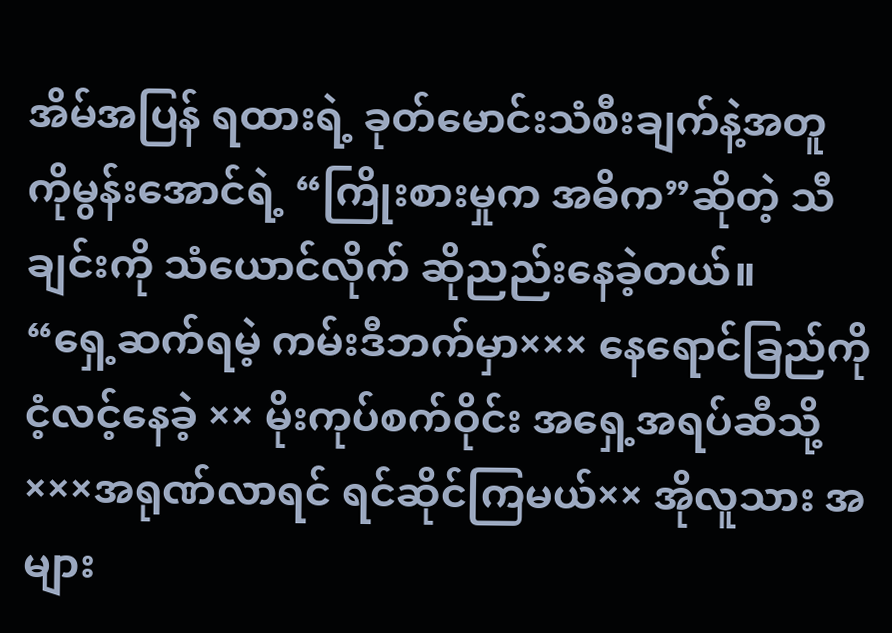အိမ်အပြန် ရထားရဲ့ ခုတ်မောင်းသံစီးချက်နဲ့အတူ ကိုမွန်းအောင်ရဲ့ “ကြိုးစားမှုက အဓိက”ဆိုတဲ့ သီချင်းကို သံယောင်လိုက် ဆိုညည်းနေခဲ့တယ်။
“ရှေ့ဆက်ရမဲ့ ကမ်းဒီဘက်မှာ××× နေရောင်ခြည်ကို ငံ့လင့်နေခဲ့ ×× မိုးကုပ်စက်ဝိုင်း အရှေ့အရပ်ဆီသို့×××အရုဏ်လာရင် ရင်ဆိုင်ကြမယ်×× အိုလူသား အများ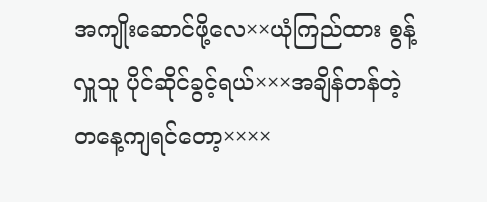အကျိုးဆောင်ဖို့လေ××ယုံကြည်ထား စွန့်လှူသူ ပိုင်ဆိုင်ခွင့်ရယ်×××အချိန်တန်တဲ့ တနေ့ကျရင်တော့××××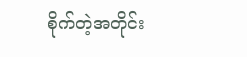စိုက်တဲ့အတိုင်း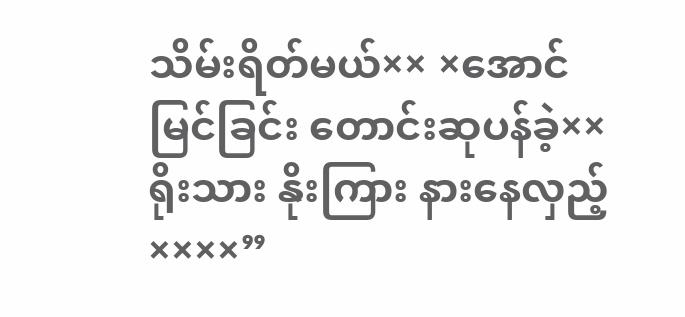သိမ်းရိတ်မယ်×× ×အောင်မြင်ခြင်း တောင်းဆုပန်ခဲ့××ရိုးသား နိုးကြား နားနေလှည့်××××”